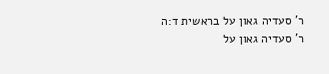ר' סעדיה גאון על בראשית ד:ה
ר' סעדיה גאון על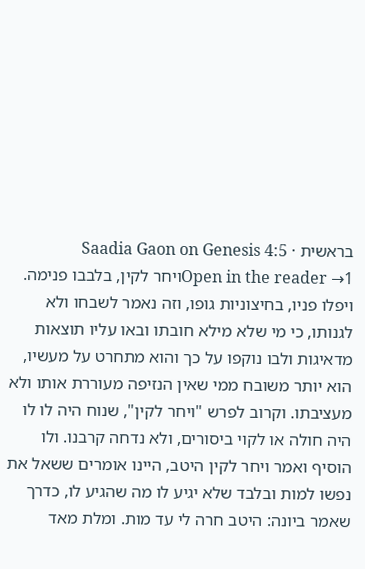בראשית · Saadia Gaon on Genesis 4:5
Open in the reader →1ויחר לקין, בלבבו פנימה. ויפלו פניו, בחיצוניות גופו, וזה נאמר לשבחו ולא לגנותו, כי מי שלא מילא חובתו ובאו עליו תוצאות מדאיגות ולבו נוקפו על כך והוא מתחרט על מעשיו, הוא יותר משובח ממי שאין הנזיפה מעוררת אותו ולא מעציבתו. וקרוב לפרש "ויחר לקין", שנוח היה לו לו היה חולה או לקוי ביסורים, ולא נדחה קרבנו. ולו הוסיף ואמר ויחר לקין היטב, היינו אומרים ששאל את נפשו למות ובלבד שלא יגיע לו מה שהגיע לו, כדרך שאמר ביונה: היטב חרה לי עד מות. ומלת מאד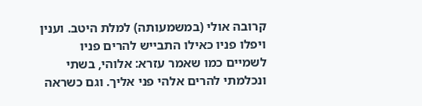קרובה אולי (במשמעותה) למלת היטב. וענין ויפלו פניו כאילו התבייש להרים פניו לשמיים כמו שאמר עזרא: אלוהי, בשתי ונכלמתי להרים אלהי פני אליך. וגם כשראה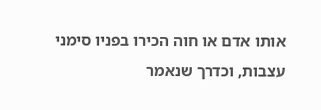אותו אדם או חוה הכירו בפניו סימני עצבות, וכדרך שנאמר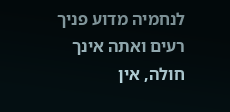לנחמיה מדוע פניך רעים ואתה אינך חולה, אין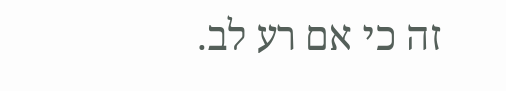זה כי אם רע לב.